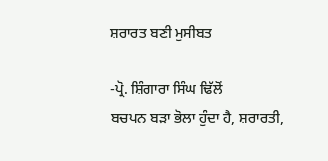ਸ਼ਰਾਰਤ ਬਣੀ ਮੁਸੀਬਤ

-ਪ੍ਰੋ. ਸ਼ਿੰਗਾਰਾ ਸਿੰਘ ਢਿੱਲੋਂ
ਬਚਪਨ ਬੜਾ ਭੋਲਾ ਹੁੰਦਾ ਹੈ, ਸ਼ਰਾਰਤੀ,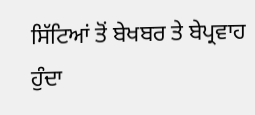ਸਿੱਟਿਆਂ ਤੋਂ ਬੇਖਬਰ ਤੇ ਬੇਪ੍ਰਵਾਹ ਹੁੰਦਾ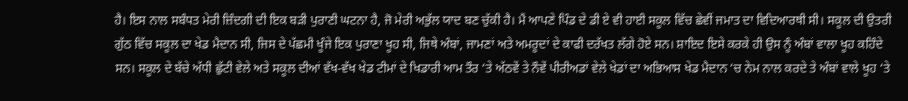ਹੈ। ਇਸ ਨਾਲ ਸਬੰਧਤ ਮੇਰੀ ਜ਼ਿੰਦਗੀ ਦੀ ਇਕ ਬੜੀ ਪੁਰਾਣੀ ਘਟਨਾ ਹੈ, ਜੋ ਮੇਰੀ ਅਭੁੱਲ ਯਾਦ ਬਣ ਚੁੱਕੀ ਹੈ। ਮੈਂ ਆਪਣੇ ਪਿੰਡ ਦੇ ਡੀ ਏ ਵੀ ਹਾਈ ਸਕੂਲ ਵਿੱਚ ਛੇਵੀਂ ਜਮਾਤ ਦਾ ਵਿਦਿਆਰਥੀ ਸੀ। ਸਕੂਲ ਦੀ ਉਤਰੀ ਗੁੱਠ ਵਿੱਚ ਸਕੂਲ ਦਾ ਖੇਡ ਮੈਦਾਨ ਸੀ, ਜਿਸ ਦੇ ਪੱਛਮੀ ਖੂੰਜੇ ਇਕ ਪੁਰਾਣਾ ਖੂਹ ਸੀ, ਜਿਥੇ ਅੰਬਾਂ, ਜਾਮਣਾਂ ਅਤੇ ਅਮਰੂਦਾਂ ਦੇ ਕਾਫੀ ਦਰੱਖਤ ਲੱਗੇ ਹੋਏ ਸਨ। ਸ਼ਾਇਦ ਇਸੇ ਕਰਕੇ ਹੀ ਉਸ ਨੂੰ ਅੰਬਾਂ ਵਾਲਾ ਖੂਹ ਕਹਿੰਦੇ ਸਨ। ਸਕੂਲ ਦੇ ਬੱਚੇ ਅੱਧੀ ਛੁੱਟੀ ਵੇਲੇ ਅਤੇ ਸਕੂਲ ਦੀਆਂ ਵੱਖ-ਵੱਖ ਖੇਡ ਟੀਮਾਂ ਦੇ ਖਿਡਾਰੀ ਆਮ ਤੌਰ ‘ਤੇ ਅੱਠਵੇਂ ਤੇ ਨੌਵੇਂ ਪੀਰੀਅਡਾਂ ਵੇਲੇ ਖੇਡਾਂ ਦਾ ਅਭਿਆਸ ਖੇਡ ਮੈਦਾਨ ‘ਚ ਨੇਮ ਨਾਲ ਕਰਦੇ ਤੇ ਅੰਬਾਂ ਵਾਲੇ ਖੂਹ ‘ਤੇ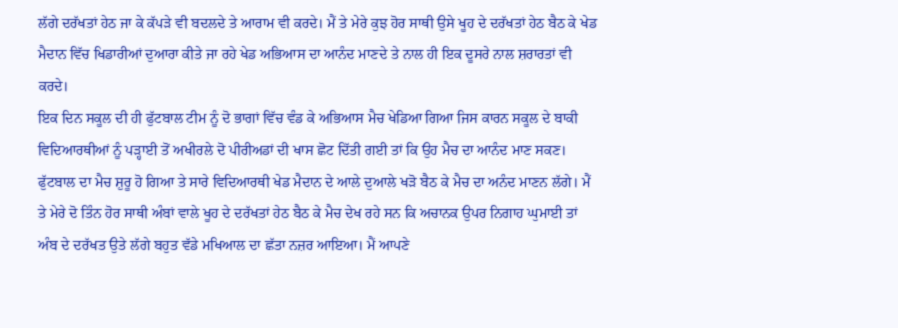ਲੱਗੇ ਦਰੱਖਤਾਂ ਹੇਠ ਜਾ ਕੇ ਕੱਪੜੇ ਵੀ ਬਦਲਦੇ ਤੇ ਆਰਾਮ ਵੀ ਕਰਦੇ। ਮੈਂ ਤੇ ਮੇਰੇ ਕੁਝ ਹੋਰ ਸਾਥੀ ਉਸੇ ਖੂਹ ਦੇ ਦਰੱਖਤਾਂ ਹੇਠ ਬੈਠ ਕੇ ਖੇਡ ਮੈਦਾਨ ਵਿੱਚ ਖਿਡਾਰੀਆਂ ਦੁਆਰਾ ਕੀਤੇ ਜਾ ਰਹੇ ਖੇਡ ਅਭਿਆਸ ਦਾ ਆਨੰਦ ਮਾਣਦੇ ਤੇ ਨਾਲ ਹੀ ਇਕ ਦੂਸਰੇ ਨਾਲ ਸ਼ਰਾਰਤਾਂ ਵੀ ਕਰਦੇ।
ਇਕ ਦਿਨ ਸਕੂਲ ਦੀ ਹੀ ਫੁੱਟਬਾਲ ਟੀਮ ਨੂੰ ਦੋ ਭਾਗਾਂ ਵਿੱਚ ਵੰਡ ਕੇ ਅਭਿਆਸ ਮੈਚ ਖੇਡਿਆ ਗਿਆ ਜਿਸ ਕਾਰਨ ਸਕੂਲ ਦੇ ਬਾਕੀ ਵਿਦਿਆਰਥੀਆਂ ਨੂੰ ਪੜ੍ਹਾਈ ਤੋਂ ਅਖੀਰਲੇ ਦੋ ਪੀਰੀਅਡਾਂ ਦੀ ਖਾਸ ਛੋਟ ਦਿੱਤੀ ਗਈ ਤਾਂ ਕਿ ਉਹ ਮੈਚ ਦਾ ਆਨੰਦ ਮਾਣ ਸਕਣ। ਫੁੱਟਬਾਲ ਦਾ ਮੈਚ ਸ਼ੁਰੂ ਹੋ ਗਿਆ ਤੇ ਸਾਰੇ ਵਿਦਿਆਰਥੀ ਖੇਡ ਮੈਦਾਨ ਦੇ ਆਲੇ ਦੁਆਲੇ ਖੜੋ ਬੈਠ ਕੇ ਮੈਚ ਦਾ ਅਨੰਦ ਮਾਣਨ ਲੱਗੇ। ਮੈਂ ਤੇ ਮੇਰੇ ਦੋ ਤਿੰਨ ਹੋਰ ਸਾਥੀ ਅੰਬਾਂ ਵਾਲੇ ਖੂਹ ਦੇ ਦਰੱਖਤਾਂ ਹੇਠ ਬੈਠ ਕੇ ਮੈਚ ਦੇਖ ਰਹੇ ਸਨ ਕਿ ਅਚਾਨਕ ਉਪਰ ਨਿਗਾਹ ਘੁਮਾਈ ਤਾਂ ਅੰਬ ਦੇ ਦਰੱਖਤ ਉਤੇ ਲੱਗੇ ਬਹੁਤ ਵੱਡੇ ਮਖਿਆਲ ਦਾ ਛੱਤਾ ਨਜ਼ਰ ਆਇਆ। ਮੈਂ ਆਪਣੇ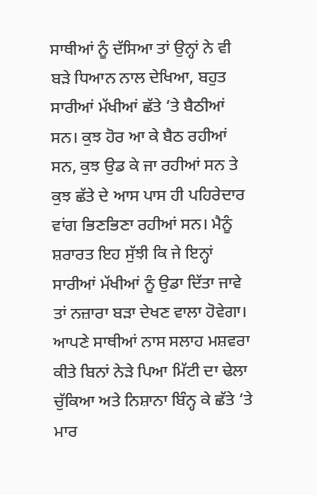ਸਾਥੀਆਂ ਨੂੰ ਦੱਸਿਆ ਤਾਂ ਉਨ੍ਹਾਂ ਨੇ ਵੀ ਬੜੇ ਧਿਆਨ ਨਾਲ ਦੇਖਿਆ, ਬਹੁਤ ਸਾਰੀਆਂ ਮੱਖੀਆਂ ਛੱਤੇ ‘ਤੇ ਬੈਠੀਆਂ ਸਨ। ਕੁਝ ਹੋਰ ਆ ਕੇ ਬੈਠ ਰਹੀਆਂ ਸਨ, ਕੁਝ ਉਡ ਕੇ ਜਾ ਰਹੀਆਂ ਸਨ ਤੇ ਕੁਝ ਛੱਤੇ ਦੇ ਆਸ ਪਾਸ ਹੀ ਪਹਿਰੇਦਾਰ ਵਾਂਗ ਭਿਣਭਿਣਾ ਰਹੀਆਂ ਸਨ। ਮੈਨੂੰ ਸ਼ਰਾਰਤ ਇਹ ਸੁੱਝੀ ਕਿ ਜੇ ਇਨ੍ਹਾਂ ਸਾਰੀਆਂ ਮੱਖੀਆਂ ਨੂੰ ਉਡਾ ਦਿੱਤਾ ਜਾਵੇ ਤਾਂ ਨਜ਼ਾਰਾ ਬੜਾ ਦੇਖਣ ਵਾਲਾ ਹੋਵੇਗਾ। ਆਪਣੇ ਸਾਥੀਆਂ ਨਾਸ ਸਲਾਹ ਮਸ਼ਵਰਾ ਕੀਤੇ ਬਿਨਾਂ ਨੇੜੇ ਪਿਆ ਮਿੱਟੀ ਦਾ ਢੇਲਾ ਚੁੱਕਿਆ ਅਤੇ ਨਿਸ਼ਾਨਾ ਬਿੰਨ੍ਹ ਕੇ ਛੱਤੇ ‘ਤੇ ਮਾਰ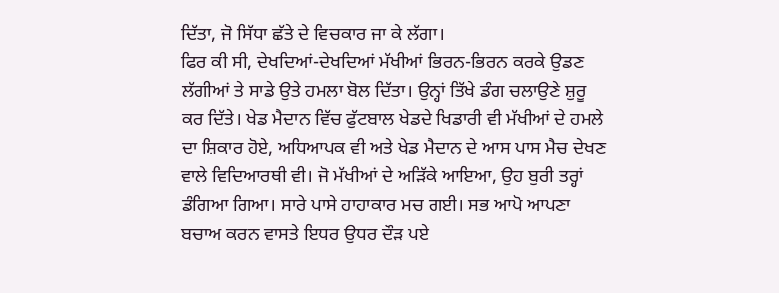ਦਿੱਤਾ, ਜੋ ਸਿੱਧਾ ਛੱਤੇ ਦੇ ਵਿਚਕਾਰ ਜਾ ਕੇ ਲੱਗਾ।
ਫਿਰ ਕੀ ਸੀ, ਦੇਖਦਿਆਂ-ਦੇਖਦਿਆਂ ਮੱਖੀਆਂ ਭਿਰਨ-ਭਿਰਨ ਕਰਕੇ ਉਡਣ ਲੱਗੀਆਂ ਤੇ ਸਾਡੇ ਉਤੇ ਹਮਲਾ ਬੋਲ ਦਿੱਤਾ। ਉਨ੍ਹਾਂ ਤਿੱਖੇ ਡੰਗ ਚਲਾਉਣੇ ਸ਼ੁਰੂ ਕਰ ਦਿੱਤੇ। ਖੇਡ ਮੈਦਾਨ ਵਿੱਚ ਫੁੱਟਬਾਲ ਖੇਡਦੇ ਖਿਡਾਰੀ ਵੀ ਮੱਖੀਆਂ ਦੇ ਹਮਲੇ ਦਾ ਸ਼ਿਕਾਰ ਹੋਏ, ਅਧਿਆਪਕ ਵੀ ਅਤੇ ਖੇਡ ਮੈਦਾਨ ਦੇ ਆਸ ਪਾਸ ਮੈਚ ਦੇਖਣ ਵਾਲੇ ਵਿਦਿਆਰਥੀ ਵੀ। ਜੋ ਮੱਖੀਆਂ ਦੇ ਅੜਿੱਕੇ ਆਇਆ, ਉਹ ਬੁਰੀ ਤਰ੍ਹਾਂ ਡੰਗਿਆ ਗਿਆ। ਸਾਰੇ ਪਾਸੇ ਹਾਹਾਕਾਰ ਮਚ ਗਈ। ਸਭ ਆਪੋ ਆਪਣਾ ਬਚਾਅ ਕਰਨ ਵਾਸਤੇ ਇਧਰ ਉਧਰ ਦੌੜ ਪਏ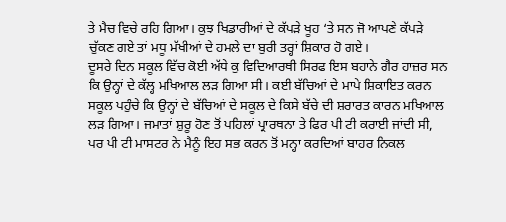ਤੇ ਮੈਚ ਵਿਚੇ ਰਹਿ ਗਿਆ। ਕੁਝ ਖਿਡਾਰੀਆਂ ਦੇ ਕੱਪੜੇ ਖੂਹ ‘ਤੇ ਸਨ ਜੋ ਆਪਣੇ ਕੱਪੜੇ ਚੁੱਕਣ ਗਏ ਤਾਂ ਮਧੂ ਮੱਖੀਆਂ ਦੇ ਹਮਲੇ ਦਾ ਬੁਰੀ ਤਰ੍ਹਾਂ ਸ਼ਿਕਾਰ ਹੋ ਗਏ।
ਦੂਸਰੇ ਦਿਨ ਸਕੂਲ ਵਿੱਚ ਕੋਈ ਅੱਧੇ ਕੁ ਵਿਦਿਆਰਥੀ ਸਿਰਫ ਇਸ ਬਹਾਨੇ ਗੈਰ ਹਾਜ਼ਰ ਸਨ ਕਿ ਉਨ੍ਹਾਂ ਦੇ ਕੱਲ੍ਹ ਮਖਿਆਲ ਲੜ ਗਿਆ ਸੀ। ਕਈ ਬੱਚਿਆਂ ਦੇ ਮਾਪੇ ਸ਼ਿਕਾਇਤ ਕਰਨ ਸਕੂਲ ਪਹੁੰਚੇ ਕਿ ਉਨ੍ਹਾਂ ਦੇ ਬੱਚਿਆਂ ਦੇ ਸਕੂਲ ਦੇ ਕਿਸੇ ਬੱਚੇ ਦੀ ਸ਼ਰਾਰਤ ਕਾਰਨ ਮਖਿਆਲ ਲੜ ਗਿਆ। ਜਮਾਤਾਂ ਸ਼ੁਰੂ ਹੋਣ ਤੋਂ ਪਹਿਲਾਂ ਪ੍ਰਾਰਥਨਾ ਤੇ ਫਿਰ ਪੀ ਟੀ ਕਰਾਈ ਜਾਂਦੀ ਸੀ, ਪਰ ਪੀ ਟੀ ਮਾਸਟਰ ਨੇ ਮੈਨੂੰ ਇਹ ਸਭ ਕਰਨ ਤੋਂ ਮਨ੍ਹਾ ਕਰਦਿਆਂ ਬਾਹਰ ਨਿਕਲ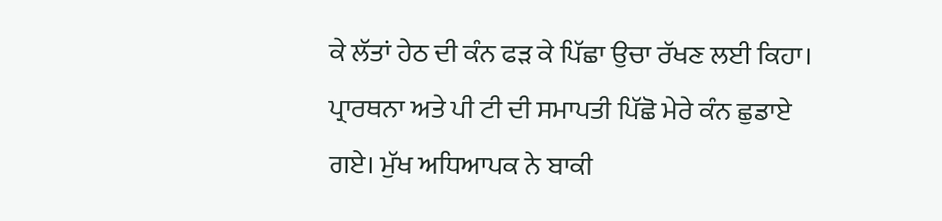ਕੇ ਲੱਤਾਂ ਹੇਠ ਦੀ ਕੰਨ ਫੜ ਕੇ ਪਿੱਛਾ ਉਚਾ ਰੱਖਣ ਲਈ ਕਿਹਾ। ਪ੍ਰਾਰਥਨਾ ਅਤੇ ਪੀ ਟੀ ਦੀ ਸਮਾਪਤੀ ਪਿੱਛੋ ਮੇਰੇ ਕੰਨ ਛੁਡਾਏ ਗਏ। ਮੁੱਖ ਅਧਿਆਪਕ ਨੇ ਬਾਕੀ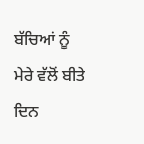ਬੱਚਿਆਂ ਨੂੰ ਮੇਰੇ ਵੱਲੋਂ ਬੀਤੇ ਦਿਨ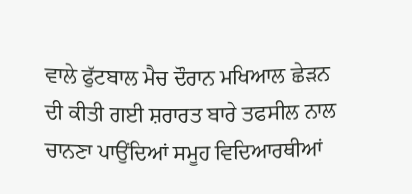ਵਾਲੇ ਫੁੱਟਬਾਲ ਮੈਚ ਦੌਰਾਨ ਮਖਿਆਲ ਛੇੜਨ ਦੀ ਕੀਤੀ ਗਈ ਸ਼ਰਾਰਤ ਬਾਰੇ ਤਫਸੀਲ ਨਾਲ ਚਾਨਣਾ ਪਾਉਂਦਿਆਂ ਸਮੂਹ ਵਿਦਿਆਰਥੀਆਂ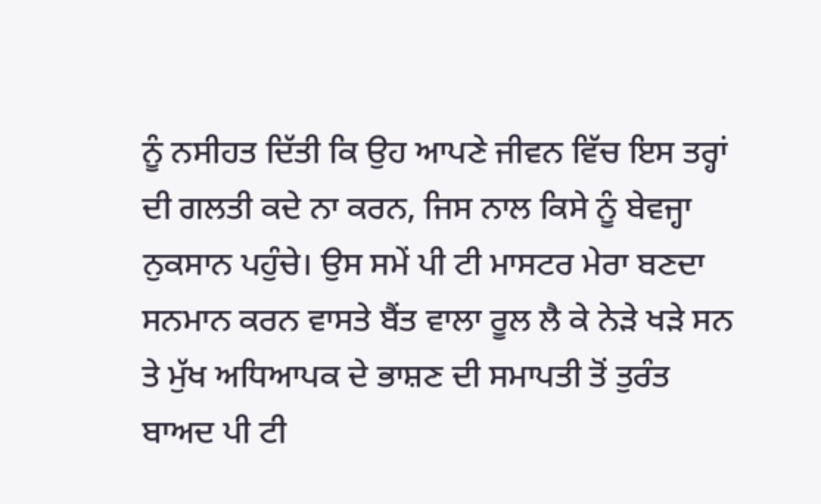ਨੂੰ ਨਸੀਹਤ ਦਿੱਤੀ ਕਿ ਉਹ ਆਪਣੇ ਜੀਵਨ ਵਿੱਚ ਇਸ ਤਰ੍ਹਾਂ ਦੀ ਗਲਤੀ ਕਦੇ ਨਾ ਕਰਨ, ਜਿਸ ਨਾਲ ਕਿਸੇ ਨੂੰ ਬੇਵਜ੍ਹਾ ਨੁਕਸਾਨ ਪਹੁੰਚੇ। ਉਸ ਸਮੇਂ ਪੀ ਟੀ ਮਾਸਟਰ ਮੇਰਾ ਬਣਦਾ ਸਨਮਾਨ ਕਰਨ ਵਾਸਤੇ ਬੈਂਤ ਵਾਲਾ ਰੂਲ ਲੈ ਕੇ ਨੇੜੇ ਖੜੇ ਸਨ ਤੇ ਮੁੱਖ ਅਧਿਆਪਕ ਦੇ ਭਾਸ਼ਣ ਦੀ ਸਮਾਪਤੀ ਤੋਂ ਤੁਰੰਤ ਬਾਅਦ ਪੀ ਟੀ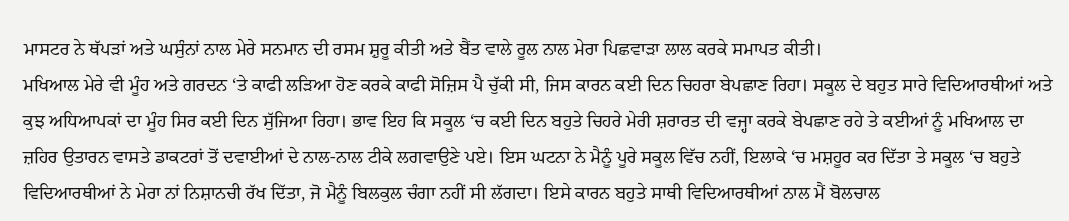ਮਾਸਟਰ ਨੇ ਥੱਪੜਾਂ ਅਤੇ ਘਸੁੰਨਾਂ ਨਾਲ ਮੇਰੇ ਸਨਮਾਨ ਦੀ ਰਸਮ ਸ਼ੁਰੂ ਕੀਤੀ ਅਤੇ ਬੈਂਤ ਵਾਲੇ ਰੂਲ ਨਾਲ ਮੇਰਾ ਪਿਛਵਾੜਾ ਲਾਲ ਕਰਕੇ ਸਮਾਪਤ ਕੀਤੀ।
ਮਖਿਆਲ ਮੇਰੇ ਵੀ ਮੂੰਹ ਅਤੇ ਗਰਦਨ ‘ਤੇ ਕਾਫੀ ਲੜਿਆ ਹੋਣ ਕਰਕੇ ਕਾਫੀ ਸੋਜ਼ਿਸ ਪੈ ਚੁੱਕੀ ਸੀ, ਜਿਸ ਕਾਰਨ ਕਈ ਦਿਨ ਚਿਹਰਾ ਬੇਪਛਾਣ ਰਿਹਾ। ਸਕੂਲ ਦੇ ਬਹੁਤ ਸਾਰੇ ਵਿਦਿਆਰਥੀਆਂ ਅਤੇ ਕੁਝ ਅਧਿਆਪਕਾਂ ਦਾ ਮੂੰਹ ਸਿਰ ਕਈ ਦਿਨ ਸੁੱਜਿਆ ਰਿਹਾ। ਭਾਵ ਇਹ ਕਿ ਸਕੂਲ ‘ਚ ਕਈ ਦਿਨ ਬਹੁਤੇ ਚਿਹਰੇ ਮੇਰੀ ਸ਼ਰਾਰਤ ਦੀ ਵਜ੍ਹਾ ਕਰਕੇ ਬੇਪਛਾਣ ਰਹੇ ਤੇ ਕਈਆਂ ਨੂੰ ਮਖਿਆਲ ਦਾ ਜ਼ਹਿਰ ਉਤਾਰਨ ਵਾਸਤੇ ਡਾਕਟਰਾਂ ਤੋਂ ਦਵਾਈਆਂ ਦੇ ਨਾਲ-ਨਾਲ ਟੀਕੇ ਲਗਵਾਉਣੇ ਪਏ। ਇਸ ਘਟਨਾ ਨੇ ਮੈਨੂੰ ਪੂਰੇ ਸਕੂਲ ਵਿੱਚ ਨਹੀਂ, ਇਲਾਕੇ ‘ਚ ਮਸ਼ਹੂਰ ਕਰ ਦਿੱਤਾ ਤੇ ਸਕੂਲ ‘ਚ ਬਹੁਤੇ ਵਿਦਿਆਰਥੀਆਂ ਨੇ ਮੇਰਾ ਨਾਂ ਨਿਸ਼ਾਨਚੀ ਰੱਖ ਦਿੱਤਾ, ਜੋ ਮੈਨੂੰ ਬਿਲਕੁਲ ਚੰਗਾ ਨਹੀਂ ਸੀ ਲੱਗਦਾ। ਇਸੇ ਕਾਰਨ ਬਹੁਤੇ ਸਾਥੀ ਵਿਦਿਆਰਥੀਆਂ ਨਾਲ ਮੈਂ ਬੋਲਚਾਲ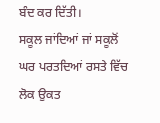ਬੰਦ ਕਰ ਦਿੱਤੀ।
ਸਕੂਲ ਜਾਂਦਿਆਂ ਜਾਂ ਸਕੂਲੋਂ ਘਰ ਪਰਤਦਿਆਂ ਰਸਤੇ ਵਿੱਚ ਲੋਕ ਉਕਤ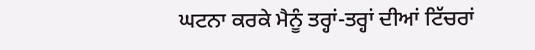ਘਟਨਾ ਕਰਕੇ ਮੈਨੂੰ ਤਰ੍ਹਾਂ-ਤਰ੍ਹਾਂ ਦੀਆਂ ਟਿੱਚਰਾਂ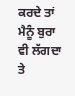ਕਰਦੇ ਤਾਂ ਮੈਨੂੰ ਬੁਰਾ ਵੀ ਲੱਗਦਾ ਤੇ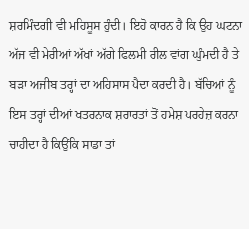ਸ਼ਰਮਿੰਦਗੀ ਵੀ ਮਹਿਸੂਸ ਹੁੰਦੀ। ਇਹੋ ਕਾਰਨ ਹੈ ਕਿ ਉਹ ਘਟਨਾ ਅੱਜ ਵੀ ਮੇਰੀਆਂ ਅੱਖਾਂ ਅੱਗੇ ਫਿਲਮੀ ਰੀਲ ਵਾਂਗ ਘੁੰਮਦੀ ਹੈ ਤੇ ਬੜਾ ਅਜੀਬ ਤਰ੍ਹਾਂ ਦਾ ਅਹਿਸਾਸ ਪੈਦਾ ਕਰਦੀ ਹੈ। ਬੱਚਿਆਂ ਨੂੰ ਇਸ ਤਰ੍ਹਾਂ ਦੀਆਂ ਖਤਰਨਾਕ ਸ਼ਰਾਰਤਾਂ ਤੋਂ ਹਮੇਸ਼ ਪਰਹੇਜ਼ ਕਰਨਾ ਚਾਹੀਦਾ ਹੈ ਕਿਉਂਕਿ ਸਾਡਾ ਤਾਂ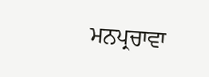ਮਨਪ੍ਰਚਾਵਾ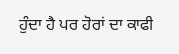ਹੁੰਦਾ ਹੈ ਪਰ ਹੋਰਾਂ ਦਾ ਕਾਫੀ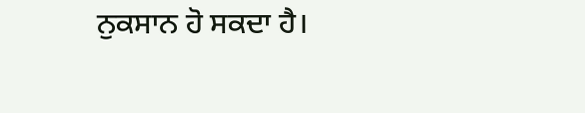ਨੁਕਸਾਨ ਹੋ ਸਕਦਾ ਹੈ।